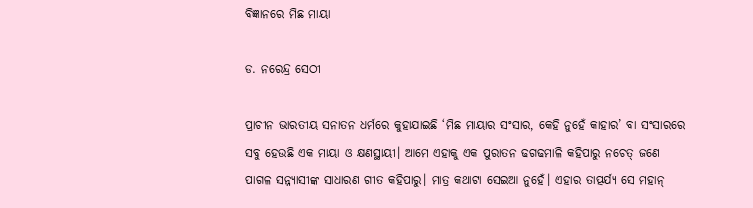ବିଜ୍ଞାନରେ ମିଛ ମାୟା

ଡ. ନରେନ୍ଦ୍ର ସେଠୀ

ପ୍ରାଚୀନ ଭାରତୀୟ ସନାତନ ଧର୍ମରେ କୁହାଯାଇଛି ‘ମିଛ ମାୟାର ସଂସାର, କେହି ନୁହେଁ କାହାର’ ବା ସଂସାରରେ ସବୁ ହେଉଛି ଏକ ମାୟା ଓ କ୍ଷଣସ୍ଥାୟୀ। ଆମେ ଏହାକୁ ଏକ ପୁରାତନ ଢଗଢମାଳି କହିପାରୁ ନଚେତ୍‌ ଜଣେ ପାଗଳ ସନ୍ନ୍ୟାସୀଙ୍କ ସାଧାରଣ ଗୀତ କହିପାରୁ। ମାତ୍ର କଥାଟା ସେଇଆ ନୁହେଁ। ଏହାର ତାତ୍ପର୍ଯ୍ୟ ସେ ମହାନ୍‌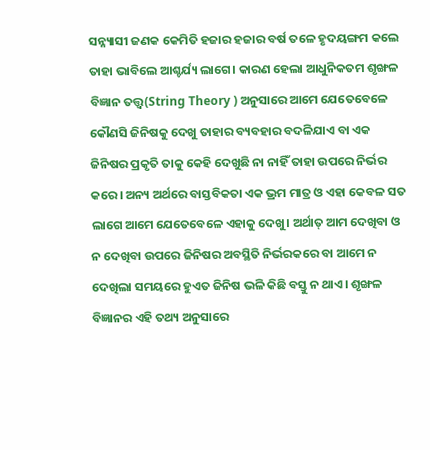ସନ୍ନ୍ୟାସୀ ଜଣକ କେମିତି ହଜାର ହଜାର ବର୍ଷ ତଳେ ହୃଦୟଙ୍ଗମ କଲେ ତାହା ଭାବିଲେ ଆଶ୍ଚର୍ଯ୍ୟ ଲାଗେ। କାରଣ ହେଲା ଆଧୁନିକତମ ଶୃଙ୍ଖଳ ବିଜ୍ଞାନ ତତ୍ତ୍ୱ(String Theory ) ଅନୁସାରେ ଆମେ ଯେତେବେଳେ କୌଣସି ଜିନିଷକୁ ଦେଖୁ ତାହାର ବ୍ୟବହାର ବଦଳିଯାଏ ବା ଏକ ଜିନିଷର ପ୍ରକୃତି ତାକୁ କେହି ଦେଖୁଛି ନା ନାହିଁ ତାହା ଉପରେ ନିର୍ଭର କରେ। ଅନ୍ୟ ଅର୍ଥରେ ବାସ୍ତବିକତା ଏକ ଭ୍ରମ ମାତ୍ର ଓ ଏହା କେବଳ ସତ ଲାଗେ ଆମେ ଯେତେବେଳେ ଏହାକୁ ଦେଖୁ। ଅର୍ଥାତ୍‌ ଆମ ଦେଖିବା ଓ ନ ଦେଖିବା ଉପରେ ଜିନିଷର ଅବସ୍ଥିତି ନିର୍ଭରକରେ ବା ଆମେ ନ ଦେଖିଲା ସମୟରେ ହୁଏତ ଜିନିଷ ଭଳି କିଛି ବସ୍ତୁ ନ ଥାଏ। ଶୃଙ୍ଖଳ ବିଜ୍ଞାନର ଏହି ତଥ୍ୟ ଅନୁସାରେ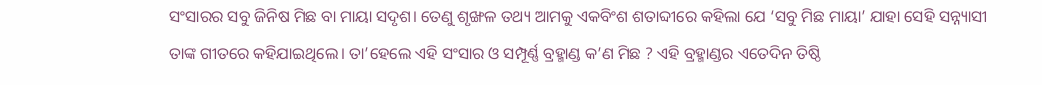ସଂସାରର ସବୁ ଜିନିଷ ମିଛ ବା ମାୟା ସଦୃଶ। ତେଣୁ ଶୃଙ୍ଖଳ ତଥ୍ୟ ଆମକୁ ଏକବିଂଶ ଶତାବ୍ଦୀରେ କହିଲା ଯେ ‘ସବୁ ମିଛ ମାୟା’ ଯାହା ସେହି ସନ୍ନ୍ୟାସୀ ତାଙ୍କ ଗୀତରେ କହିଯାଇଥିଲେ। ତା’ହେଲେ ଏହି ସଂସାର ଓ ସମ୍ପୂର୍ଣ୍ଣ ବ୍ରହ୍ମାଣ୍ଡ କ’ଣ ମିଛ ? ଏହି ବ୍ରହ୍ମାଣ୍ଡର ଏତେଦିନ ତିଷ୍ଠି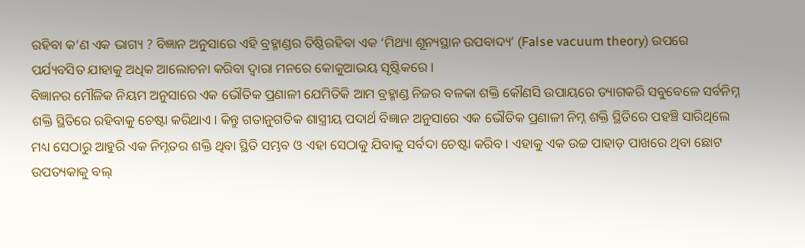ରହିବା କ’ଣ ଏକ ଭାଗ୍ୟ ? ବିଜ୍ଞାନ ଅନୁସାରେ ଏହି ବ୍ରହ୍ମାଣ୍ଡର ତିଷ୍ଠିରହିବା ଏକ ‘ମିଥ୍ୟା ଶୂନ୍ୟସ୍ଥାନ ଉପବାଦ୍ୟ’ (False vacuum theory) ଉପରେ ପର୍ଯ୍ୟବସିତ ଯାହାକୁ ଅଧିକ ଆଲୋଚନା କରିବା ଦ୍ୱାରା ମନରେ କୋକୁଆଭୟ ସୃଷ୍ଟିକରେ।
ବିଜ୍ଞାନର ମୌଳିକ ନିୟମ ଅନୁସାରେ ଏକ ଭୌତିକ ପ୍ରଣାଳୀ ଯେମିତିକି ଆମ ବ୍ରହ୍ମାଣ୍ଡ ନିଜର ବଳକା ଶକ୍ତି କୌଣସି ଉପାୟରେ ତ୍ୟାଗକରି ସବୁବେଳେ ସର୍ବନିମ୍ନ ଶକ୍ତି ସ୍ଥିତିରେ ରହିବାକୁ ଚେଷ୍ଟା କରିଥାଏ। କିନ୍ତୁ ଗତାନୁଗତିକ ଶାସ୍ତ୍ରୀୟ ପଦାର୍ଥ ବିଜ୍ଞାନ ଅନୁସାରେ ଏକ ଭୌତିକ ପ୍ରଣାଳୀ ନିମ୍ନ ଶକ୍ତି ସ୍ଥିତିରେ ପହଞ୍ଚି ସାରିଥିଲେ ମଧ୍ୟ ସେଠାରୁ ଆହୁରି ଏକ ନିମ୍ନତର ଶକ୍ତି ଥିବା ସ୍ଥିତି ସମ୍ଭବ ଓ ଏହା ସେଠାକୁ ଯିବାକୁ ସର୍ବଦା ଚେଷ୍ଟା କରିବ। ଏହାକୁ ଏକ ଉଚ୍ଚ ପାହାଡ଼ ପାଖରେ ଥିବା ଛୋଟ ଉପତ୍ୟକାକୁ ବଲ୍‌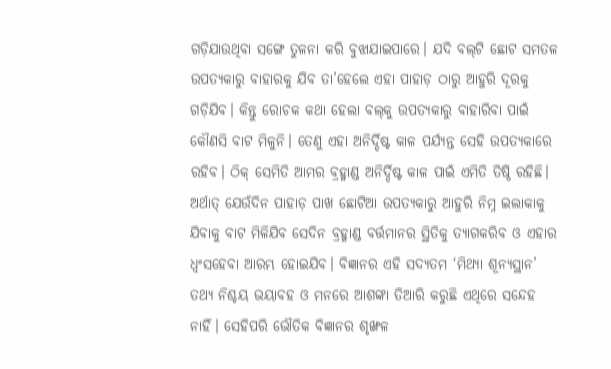ଗଡ଼ିଯାଉଥିବା ସଙ୍ଗେ ତୁଳନା କରି ବୁଝାଯାଇପାରେ। ଯଦି ବଲ୍‌ଟି ଛୋଟ ସମତଳ ଉପତ୍ୟକାରୁ ବାହାରକୁ ଯିବ ତା’ହେଲେ ଏହା ପାହାଡ଼ ଠାରୁ ଆହୁରି ଦୂରକୁ ଗଡ଼ିଯିବ। କିନ୍ତୁ ରୋଚକ କଥା ହେଲା ବଲ୍‌କୁ ଉପତ୍ୟକାରୁ ବାହାରିବା ପାଇଁ କୌଣସି ବାଟ ମିଳୁନି। ତେଣୁ ଏହା ଅନିର୍ଦ୍ଦିଷ୍ଟ କାଳ ପର୍ଯ୍ୟନ୍ତ ସେହି ଉପତ୍ୟକାରେ ରହିବ। ଠିକ୍‌ ସେମିତି ଆମର ବ୍ରହ୍ମାଣ୍ଡ ଅନିର୍ଦ୍ଦିଷ୍ଟ କାଳ ପାଇଁ ଏମିତି ତିଷ୍ଠି ରହିଛି। ଅର୍ଥାତ୍‌ ଯେଉଁଦିନ ପାହାଡ଼ ପାଖ ଛୋଟିଆ ଉପତ୍ୟକାରୁ ଆହୁରି ନିମ୍ନ ଇଲାକାକୁ ଯିବାକୁ ବାଟ ମିଳିଯିବ ସେଦିନ ବ୍ରହ୍ମାଣ୍ଡ ବର୍ତ୍ତମାନର ସ୍ଥିତିକୁ ତ୍ୟାଗକରିବ ଓ ଏହାର ଧ୍ୱଂସହେବା ଆରମ୍ଭ ହୋଇଯିବ। ବିଜ୍ଞାନର ଏହି ସଦ୍ୟତମ ‘ମିଥ୍ୟା ଶୂନ୍ୟସ୍ଥାନ’ ତଥ୍ୟ ନିଶ୍ଚୟ ଭୟାବହ ଓ ମନରେ ଆଶଙ୍କା ତିଆରି କରୁଛି ଏଥିରେ ସନ୍ଦେହ ନାହିଁ। ସେହିପରି ଭୌତିକ ବିଜ୍ଞାନର ଶୃଙ୍ଖଳ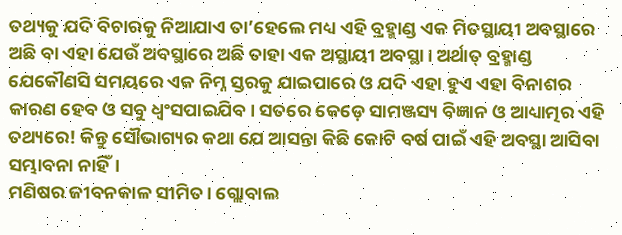ତଥ୍ୟକୁ ଯଦି ବିଚାରକୁ ନିଆଯାଏ ତା’ହେଲେ ମଧ୍ୟ ଏହି ବ୍ରହ୍ମାଣ୍ଡ ଏକ ମିତସ୍ଥାୟୀ ଅବସ୍ଥାରେ ଅଛି ବା ଏହା ଯେଉଁ ଅବସ୍ଥାରେ ଅଛି ତାହା ଏକ ଅସ୍ଥାୟୀ ଅବସ୍ଥା। ଅର୍ଥାତ୍‌ ବ୍ରହ୍ମାଣ୍ଡ ଯେକୌଣସି ସମୟରେ ଏକ ନିମ୍ନ ସ୍ତରକୁ ଯାଇପାରେ ଓ ଯଦି ଏହା ହୁଏ ଏହା ବିନାଶର କାରଣ ହେବ ଓ ସବୁ ଧ୍ୱଂସପାଇଯିବ। ସତରେ କେଡ଼େ ସାମଞ୍ଜସ୍ୟ ବିଜ୍ଞାନ ଓ ଆଧ୍ୟାତ୍ମର ଏହି ତଥ୍ୟରେ! କିନ୍ତୁ ସୌଭାଗ୍ୟର କଥା ଯେ ଆସନ୍ତା କିଛି କୋଟି ବର୍ଷ ପାଇଁ ଏହି ଅବସ୍ଥା ଆସିବା ସମ୍ଭାବନା ନାହିଁ।
ମଣିଷର ଜୀବନକାଳ ସୀମିତ। ଗ୍ଲୋବାଲ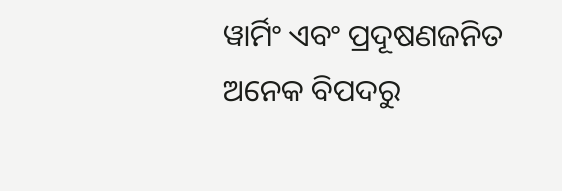ୱାର୍ମିଂ ଏବଂ ପ୍ରଦୂଷଣଜନିତ ଅନେକ ବିପଦରୁ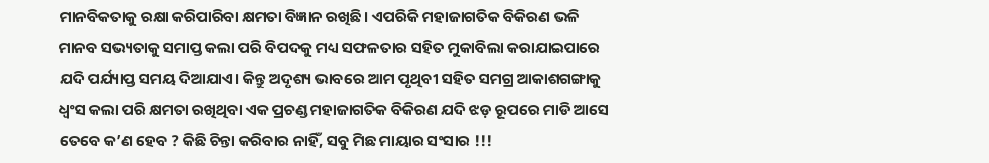ମାନବିକତାକୁ ରକ୍ଷା କରିପାରିବା କ୍ଷମତା ବିଜ୍ଞାନ ରଖିଛି। ଏପରିକି ମହାଜାଗତିକ ବିକିରଣ ଭଳି ମାନବ ସଭ୍ୟତାକୁ ସମାପ୍ତ କଲା ପରି ବିପଦକୁ ମଧ୍ୟ ସଫଳତାର ସହିତ ମୁକାବିଲା କରାଯାଇପାରେ ଯଦି ପର୍ଯ୍ୟାପ୍ତ ସମୟ ଦିଆଯାଏ। କିନ୍ତୁ ଅଦୃଶ୍ୟ ଭାବରେ ଆମ ପୃଥିବୀ ସହିତ ସମଗ୍ର ଆକାଶଗଙ୍ଗାକୁ ଧ୍ୱଂସ କଲା ପରି କ୍ଷମତା ରଖିଥିବା ଏକ ପ୍ରଚଣ୍ଡ ମହାଜାଗତିକ ବିକିରଣ ଯଦି ଝଡ଼ ରୂପରେ ମାଡି ଆସେ ତେବେ କ’ଣ ହେବ ? କିଛି ଚିନ୍ତା କରିବାର ନାହିଁ, ସବୁ ମିଛ ମାୟାର ସଂସାର !!!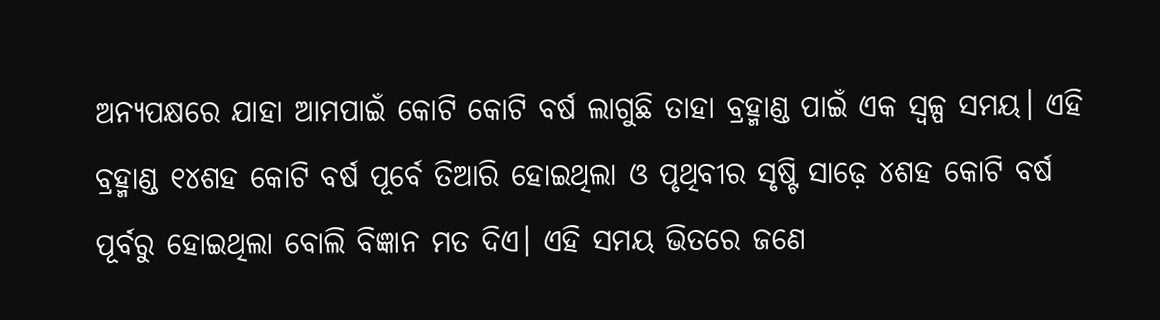ଅନ୍ୟପକ୍ଷରେ ଯାହା ଆମପାଇଁ କୋଟି କୋଟି ବର୍ଷ ଲାଗୁଛି ତାହା ବ୍ରହ୍ମାଣ୍ଡ ପାଇଁ ଏକ ସ୍ବଳ୍ପ ସମୟ। ଏହି ବ୍ରହ୍ମାଣ୍ଡ ୧୪ଶହ କୋଟି ବର୍ଷ ପୂର୍ବେ ତିଆରି ହୋଇଥିଲା ଓ ପୃଥିବୀର ସୃଷ୍ଟି ସାଢ଼େ ୪ଶହ କୋଟି ବର୍ଷ ପୂର୍ବରୁ ହୋଇଥିଲା ବୋଲି ବିଜ୍ଞାନ ମତ ଦିଏ। ଏହି ସମୟ ଭିତରେ ଜଣେ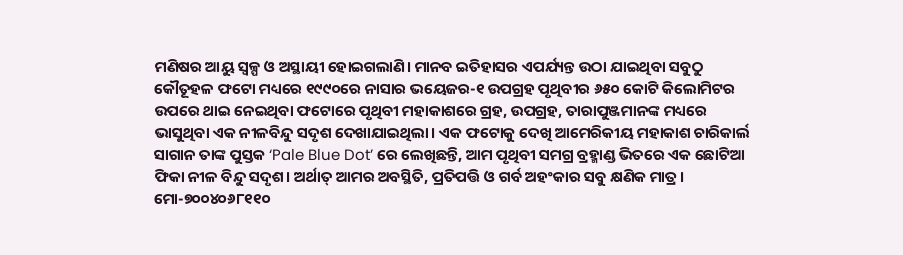ମଣିଷର ଆୟୁ ସ୍ବଳ୍ପ ଓ ଅସ୍ଥାୟୀ ହୋଇଗଲାଣି। ମାନବ ଇତିହାସର ଏପର୍ଯ୍ୟନ୍ତ ଉଠା ଯାଇଥିବା ସବୁଠୁ କୌତୂହଳ ଫଟୋ ମଧ୍ୟରେ ୧୯୯୦ରେ ନାସାର ଭୟେଜର-୧ ଉପଗ୍ରହ ପୃଥିବୀର ୬୫୦ କୋଟି କିଲୋମିଟର ଉପରେ ଥାଇ ନେଇଥିବା ଫଟୋରେ ପୃଥିବୀ ମହାକାଶରେ ଗ୍ରହ, ଉପଗ୍ରହ, ତାରାପୁଞ୍ଜମାନଙ୍କ ମଧ୍ୟରେ ଭାସୁଥିବା ଏକ ନୀଳବିନ୍ଦୁ ସଦୃଶ ଦେଖାଯାଇଥିଲା। ଏକ ଫଟୋକୁ ଦେଖି ଆମେରିକୀୟ ମହାକାଶ ଚାରିକାର୍ଲ ସାଗାନ ତାଙ୍କ ପୁସ୍ତକ ‘Pale Blue Dot’ ରେ ଲେଖିଛନ୍ତି, ଆମ ପୃଥିବୀ ସମଗ୍ର ବ୍ରହ୍ମାଣ୍ଡ ଭିତରେ ଏକ ଛୋଟିଆ ଫିକା ନୀଳ ବିନ୍ଦୁ ସଦୃଶ। ଅର୍ଥାତ୍‌ ଆମର ଅବସ୍ଥିତି, ପ୍ରତିପତ୍ତି ଓ ଗର୍ବ ଅହଂକାର ସବୁ କ୍ଷଣିକ ମାତ୍ର।
ମୋ-୭୦୦୪୦୬୮୧୧୦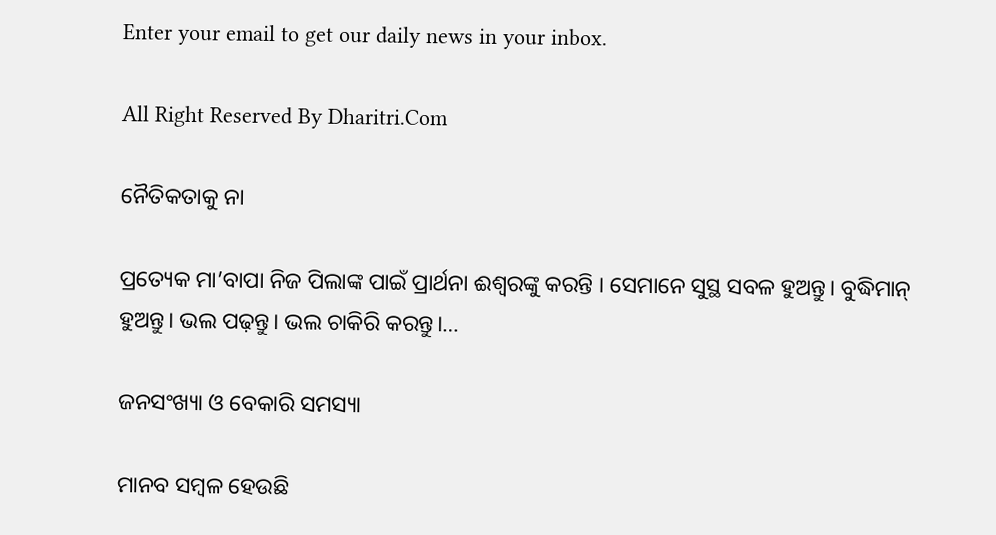Enter your email to get our daily news in your inbox.

All Right Reserved By Dharitri.Com

ନୈତିକତାକୁ ନା

ପ୍ରତ୍ୟେକ ମା’ବାପା ନିଜ ପିଲାଙ୍କ ପାଇଁ ପ୍ରାର୍ଥନା ଈଶ୍ୱରଙ୍କୁ କରନ୍ତି । ସେମାନେ ସୁସ୍ଥ ସବଳ ହୁଅନ୍ତୁ। ବୁଦ୍ଧିମାନ୍‌ ହୁଅନ୍ତୁ। ଭଲ ପଢ଼ନ୍ତୁ। ଭଲ ଚାକିରି କରନ୍ତୁ।…

ଜନସଂଖ୍ୟା ଓ ବେକାରି ସମସ୍ୟା

ମାନବ ସମ୍ବଳ ହେଉଛି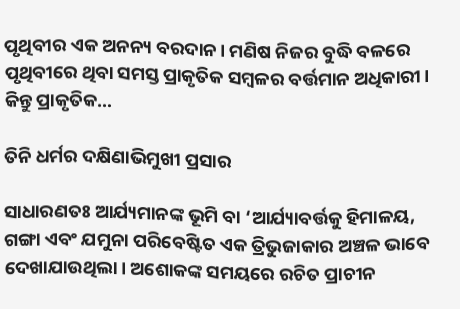ପୃଥିବୀର ଏକ ଅନନ୍ୟ ବରଦାନ। ମଣିଷ ନିଜର ବୁଦ୍ଧି ବଳରେ ପୃଥିବୀରେ ଥିବା ସମସ୍ତ ପ୍ରାକୃତିକ ସମ୍ବଳର ବର୍ତ୍ତମାନ ଅଧିକାରୀ। କିନ୍ତୁ ପ୍ରାକୃତିକ…

ତିନି ଧର୍ମର ଦକ୍ଷିଣାଭିମୁଖୀ ପ୍ରସାର

ସାଧାରଣତଃ ଆର୍ଯ୍ୟମାନଙ୍କ ଭୂମି ବା ‘ଆର୍ଯ୍ୟାବର୍ତ୍ତକୁ ହିମାଳୟ, ଗଙ୍ଗା ଏବଂ ଯମୁନା ପରିବେଷ୍ଟିତ ଏକ ତ୍ରିଭୁଜାକାର ଅଞ୍ଚଳ ଭାବେ ଦେଖାଯାଉଥିଲା। ଅଶୋକଙ୍କ ସମୟରେ ରଚିତ ପ୍ରାଚୀନ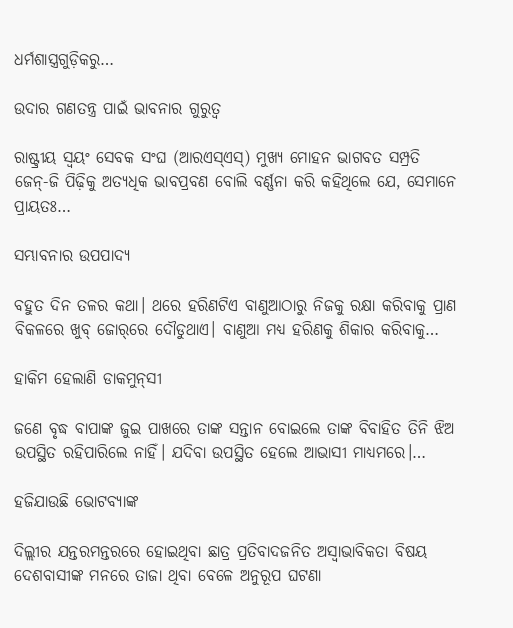ଧର୍ମଶାସ୍ତ୍ରଗୁଡ଼ିକରୁ…

ଉଦାର ଗଣତନ୍ତ୍ର ପାଇଁ ଭାବନାର ଗୁରୁତ୍ୱ

ରାଷ୍ଟ୍ରୀୟ ସ୍ବୟଂ ସେବକ ସଂଘ (ଆରଏସ୍‌ଏସ୍‌) ମୁଖ୍ୟ ମୋହନ ଭାଗବତ ସମ୍ପ୍ରତି ଜେନ୍‌-ଜି ପିଢ଼ିକୁ ଅତ୍ୟଧିକ ଭାବପ୍ରବଣ ବୋଲି ବର୍ଣ୍ଣନା କରି କହିଥିଲେ ଯେ, ସେମାନେ ପ୍ରାୟତଃ…

ସମ୍ଭାବନାର ଉପପାଦ୍ୟ

ବହୁତ ଦିନ ତଳର କଥା। ଥରେ ହରିଣଟିଏ ବାଣୁଆଠାରୁ ନିଜକୁ ରକ୍ଷା କରିବାକୁ ପ୍ରାଣ ବିକଳରେ ଖୁବ୍‌ ଜୋର୍‌ରେ ଦୌଡୁଥାଏ। ବାଣୁଆ ମଧ୍ୟ ହରିଣକୁ ଶିକାର କରିବାକୁ…

ହାକିମ ହେଲାଣି ଡାକମୁନ୍‌ସୀ

ଜଣେ ବୃଦ୍ଧ ବାପାଙ୍କ ଜୁଇ ପାଖରେ ତାଙ୍କ ସନ୍ତାନ ବୋଇଲେ ତାଙ୍କ ବିବାହିତ ତିନି ଝିଅ ଉପସ୍ଥିତ ରହିପାରିଲେ ନାହିଁ। ଯଦିବା ଉପସ୍ଥିତ ହେଲେ ଆଭାସୀ ମାଧ୍ୟମରେ।…

ହଜିଯାଉଛି ଭୋଟବ୍ୟାଙ୍କ

ଦିଲ୍ଲୀର ଯନ୍ତରମନ୍ତରରେ ହୋଇଥିବା ଛାତ୍ର ପ୍ରତିବାଦଜନିତ ଅସ୍ବାଭାବିକତା ବିଷୟ ଦେଶବାସୀଙ୍କ ମନରେ ତାଜା ଥିବା ବେଳେ ଅନୁରୂପ ଘଟଣା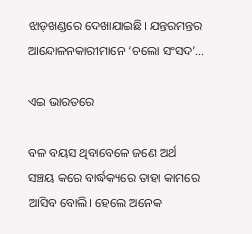ଝାଡ଼ଖଣ୍ଡରେ ଦେଖାଯାଇଛି। ଯନ୍ତରମନ୍ତର ଆନ୍ଦୋଳନକାରୀମାନେ ‘ଚଲୋ ସଂସଦ’…

ଏଇ ଭାରତରେ

ବଳ ବୟସ ଥିବାବେଳେ ଜଣେ ଅର୍ଥ ସଞ୍ଚୟ କରେ ବାର୍ଦ୍ଧକ୍ୟରେ ତାହା କାମରେ ଆସିବ ବୋଲି। ହେଲେ ଅନେକ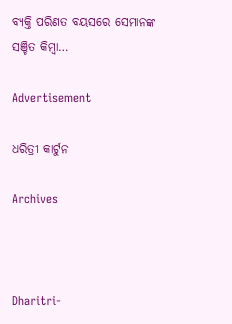ବ୍ୟକ୍ତି ପରିଣତ ବୟସରେ ସେମାନଙ୍କ ସଞ୍ଚିତ କିମ୍ବା…

Advertisement

ଧରିତ୍ରୀ କାର୍ଟୁନ

Archives



Dharitri-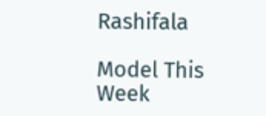Rashifala

Model This Week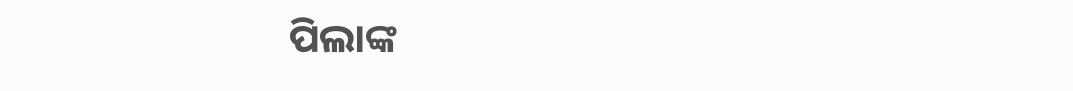ପିଲାଙ୍କ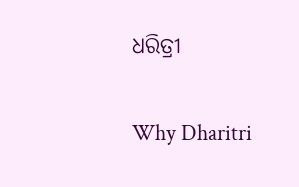ଧରିତ୍ରୀ

Why Dharitri